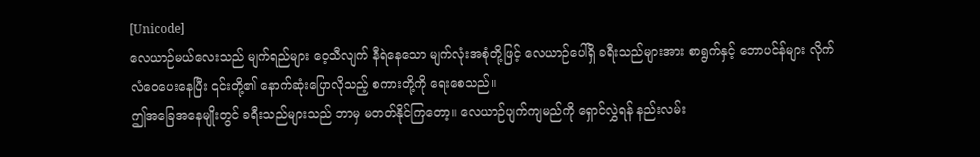[Unicode]
လေယာဉ်မယ်လေးသည် မျက်ရည်များ ဝေ့သီလျက် နီရဲနေသော မျက်လုံးအစုံတို့ဖြင့် လေယာဉ်ပေါ်ရှိ ခရီးသည်များအား စာရွက်နှင့် ဘောပင်န်များ လိုက်လံဝေပေးနေပြီး ၎င်းတို့၏ နောက်ဆုံးပြောလိုသည့် စကားတို့ကို ရေးစေသည်။
ဤအခြေအနေမျိုးတွင် ခရီးသည်များသည် ဘာမှ မတတ်နိုင်ကြတော့။ လေယာဉ်ပျက်ကျမည်ကို ရှောင်လွှဲရန် နည်းလမ်း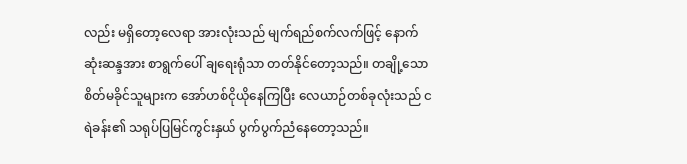လည်း မရှိတော့လေရာ အားလုံးသည် မျက်ရည်စက်လက်ဖြင့် နောက်ဆုံးဆန္ဒအား စာရွက်ပေါ် ချရေးရုံသာ တတ်နိုင်တော့သည်။ တချို့သော စိတ်မခိုင်သူများက အော်ဟစ်ငိုယိုနေကြပြီး လေယာဉ်တစ်ခုလုံးသည် ငရဲခန်း၏ သရုပ်ပြမြင်ကွင်းနှယ် ပွက်ပွက်ညံနေတော့သည်။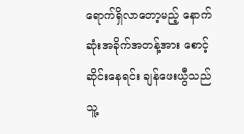ရောက်ရှိလာတော့မည့် နောက်ဆုံးအခိုက်အတန့်အား စောင့်ဆိုင်းနေရင်း ချန်ဖေးယွီသည် သူ့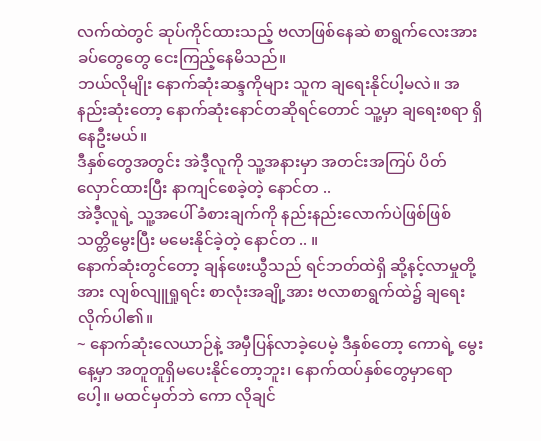လက်ထဲတွင် ဆုပ်ကိုင်ထားသည့် ဗလာဖြစ်နေဆဲ စာရွက်လေးအား ခပ်တွေတွေ ငေးကြည့်နေမိသည်။
ဘယ်လိုမျိုး နောက်ဆုံးဆန္ဒကိုများ သူက ချရေးနိုင်ပါ့မလဲ။ အနည်းဆုံးတော့ နောက်ဆုံးနောင်တဆိုရင်တောင် သူ့မှာ ချရေးစရာ ရှိနေဦးမယ်။
ဒီနှစ်တွေအတွင်း အဲဒီ့လူကို သူ့အနားမှာ အတင်းအကြပ် ပိတ်လှောင်ထားပြီး နာကျင်စေခဲ့တဲ့ နောင်တ ..
အဲဒီ့လူရဲ့ သူ့အပေါ် ခံစားချက်ကို နည်းနည်းလောက်ပဲဖြစ်ဖြစ် သတ္တိမွေးပြီး မမေးနိုင်ခဲ့တဲ့ နောင်တ .. ။
နောက်ဆုံးတွင်တော့ ချန်ဖေးယွီသည် ရင်ဘတ်ထဲရှိ ဆို့နင့်လာမှုတို့အား လျစ်လျူရှုရင်း စာလုံးအချို့အား ဗလာစာရွက်ထဲ၌ ချရေးလိုက်ပါ၏။
~ နောက်ဆုံးလေယာဉ်နဲ့ အမှီပြန်လာခဲ့ပေမဲ့ ဒီနှစ်တော့ ကောရဲ့ မွေးနေ့မှာ အတူတူရှိမပေးနိုင်တော့ဘူး၊ နောက်ထပ်နှစ်တွေမှာရောပေါ့။ မထင်မှတ်ဘဲ ကော လိုချင်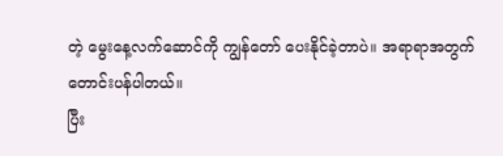တဲ့ မွေးနေ့လက်ဆောင်ကို ကျွန်တော် ပေးနိုင်ခဲ့တာပဲ။ အရာရာအတွက် တောင်းပန်ပါတယ်။
ပြီး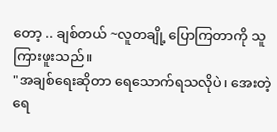တော့ .. ချစ်တယ် ~လူတချို့ ပြောကြတာကို သူ ကြားဖူးသည်။
"အချစ်ရေးဆိုတာ ရေသောက်ရသလိုပဲ၊ အေးတဲ့ရေ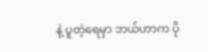နဲ့ ပူတဲ့ရေမှာ ဘယ်ဟာက ပို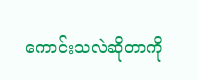ကောင်းသလဲဆိုတာကို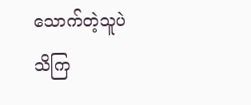သောက်တဲ့သူပဲ သိကြ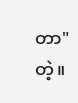တာ" တဲ့။